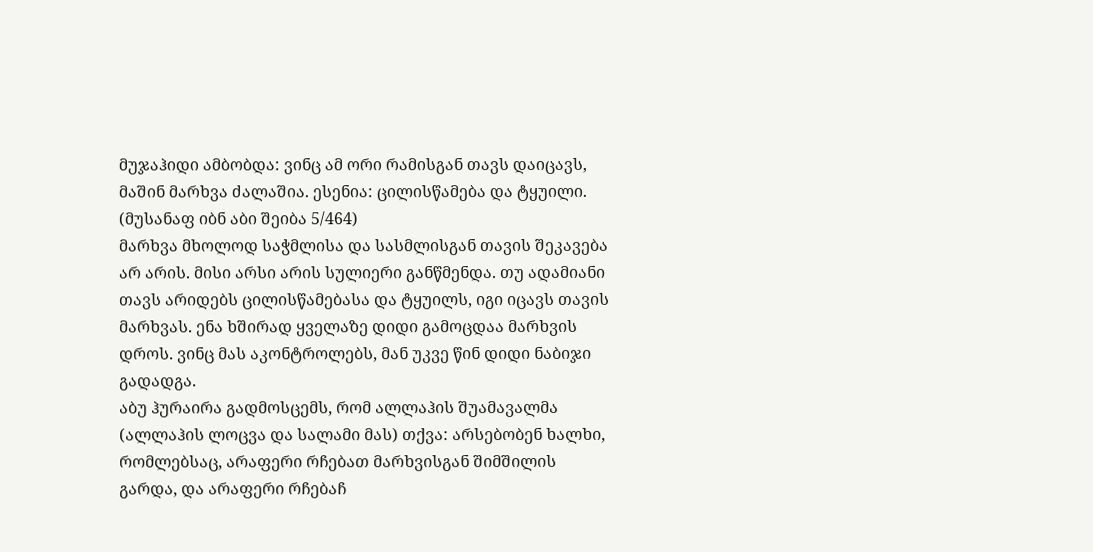მუჯაჰიდი ამბობდა: ვინც ამ ორი რამისგან თავს დაიცავს, მაშინ მარხვა ძალაშია. ესენია: ცილისწამება და ტყუილი. (მუსანაფ იბნ აბი შეიბა 5/464)
მარხვა მხოლოდ საჭმლისა და სასმლისგან თავის შეკავება არ არის. მისი არსი არის სულიერი განწმენდა. თუ ადამიანი თავს არიდებს ცილისწამებასა და ტყუილს, იგი იცავს თავის მარხვას. ენა ხშირად ყველაზე დიდი გამოცდაა მარხვის დროს. ვინც მას აკონტროლებს, მან უკვე წინ დიდი ნაბიჯი გადადგა.
აბუ ჰურაირა გადმოსცემს, რომ ალლაჰის შუამავალმა (ალლაჰის ლოცვა და სალამი მას) თქვა: არსებობენ ხალხი, რომლებსაც, არაფერი რჩებათ მარხვისგან შიმშილის გარდა, და არაფერი რჩებაჩ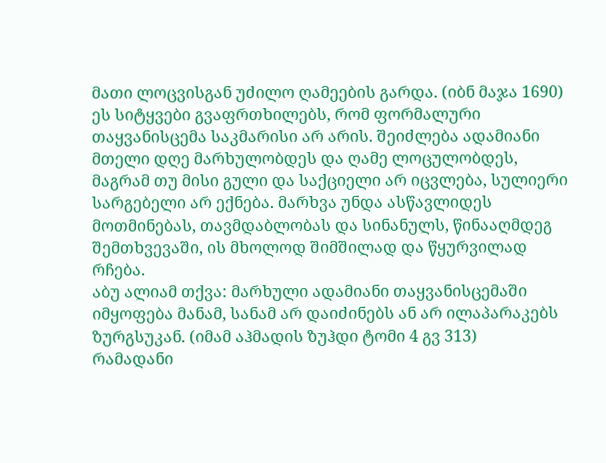მათი ლოცვისგან უძილო ღამეების გარდა. (იბნ მაჯა 1690)
ეს სიტყვები გვაფრთხილებს, რომ ფორმალური თაყვანისცემა საკმარისი არ არის. შეიძლება ადამიანი მთელი დღე მარხულობდეს და ღამე ლოცულობდეს, მაგრამ თუ მისი გული და საქციელი არ იცვლება, სულიერი სარგებელი არ ექნება. მარხვა უნდა ასწავლიდეს მოთმინებას, თავმდაბლობას და სინანულს, წინააღმდეგ შემთხვევაში, ის მხოლოდ შიმშილად და წყურვილად რჩება.
აბუ ალიამ თქვა: მარხული ადამიანი თაყვანისცემაში იმყოფება მანამ, სანამ არ დაიძინებს ან არ ილაპარაკებს ზურგსუკან. (იმამ აჰმადის ზუჰდი ტომი 4 გვ 313)
რამადანი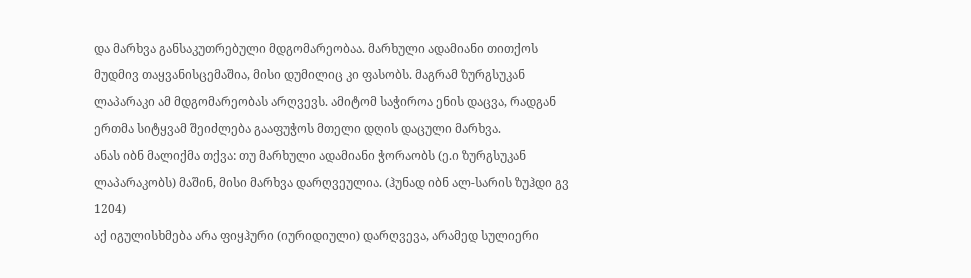და მარხვა განსაკუთრებული მდგომარეობაა. მარხული ადამიანი თითქოს მუდმივ თაყვანისცემაშია, მისი დუმილიც კი ფასობს. მაგრამ ზურგსუკან ლაპარაკი ამ მდგომარეობას არღვევს. ამიტომ საჭიროა ენის დაცვა, რადგან ერთმა სიტყვამ შეიძლება გააფუჭოს მთელი დღის დაცული მარხვა.
ანას იბნ მალიქმა თქვა: თუ მარხული ადამიანი ჭორაობს (ე.ი ზურგსუკან ლაპარაკობს) მაშინ, მისი მარხვა დარღვეულია. (ჰუნად იბნ ალ-სარის ზუჰდი გვ 1204)
აქ იგულისხმება არა ფიყჰური (იურიდიული) დარღვევა, არამედ სულიერი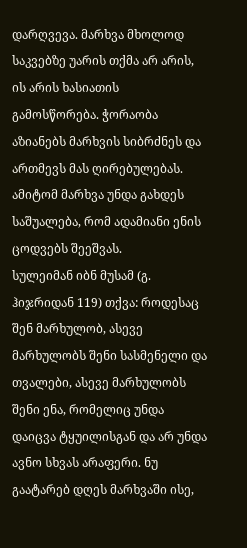დარღვევა. მარხვა მხოლოდ საკვებზე უარის თქმა არ არის, ის არის ხასიათის გამოსწორება. ჭორაობა აზიანებს მარხვის სიბრძნეს და ართმევს მას ღირებულებას. ამიტომ მარხვა უნდა გახდეს საშუალება, რომ ადამიანი ენის ცოდვებს შეეშვას.
სულეიმან იბნ მუსამ (გ. ჰიჯრიდან 119) თქვა: როდესაც შენ მარხულობ, ასევე მარხულობს შენი სასმენელი და თვალები, ასევე მარხულობს შენი ენა, რომელიც უნდა დაიცვა ტყუილისგან და არ უნდა ავნო სხვას არაფერი. ნუ გაატარებ დღეს მარხვაში ისე,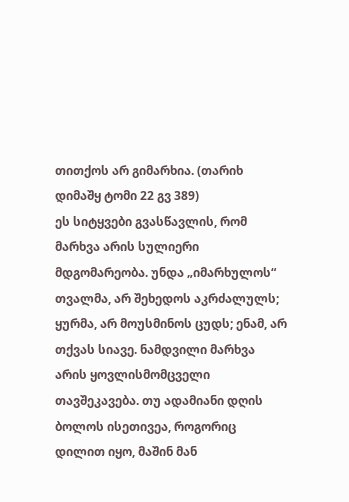თითქოს არ გიმარხია. (თარიხ დიმაშყ ტომი 22 გვ 389)
ეს სიტყვები გვასწავლის, რომ მარხვა არის სულიერი მდგომარეობა. უნდა „იმარხულოს“ თვალმა, არ შეხედოს აკრძალულს; ყურმა, არ მოუსმინოს ცუდს; ენამ, არ თქვას სიავე. ნამდვილი მარხვა არის ყოვლისმომცველი თავშეკავება. თუ ადამიანი დღის ბოლოს ისეთივეა, როგორიც დილით იყო, მაშინ მან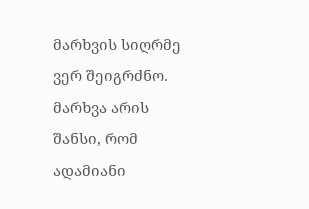მარხვის სიღრმე ვერ შეიგრძნო. მარხვა არის შანსი, რომ ადამიანი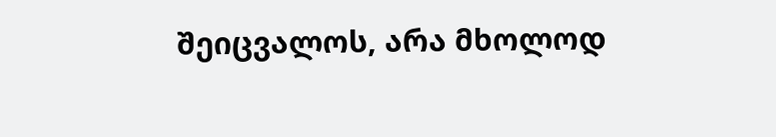შეიცვალოს, არა მხოლოდ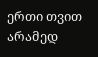ერთი თვით არამედ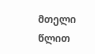მთელი წლით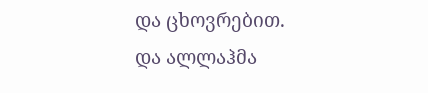და ცხოვრებით.
და ალლაჰმა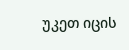უკეთ იცის